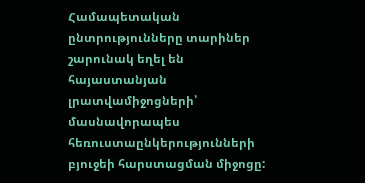Համապետական ընտրությունները տարիներ շարունակ եղել են հայաստանյան լրատվամիջոցների՝ մասնավորապես հեռուստաընկերությունների բյուջեի հարստացման միջոցը: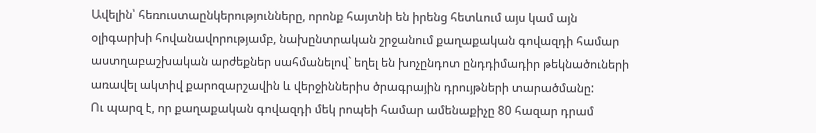Ավելին՝ հեռուստաընկերությունները, որոնք հայտնի են իրենց հետևում այս կամ այն օլիգարխի հովանավորությամբ, նախընտրական շրջանում քաղաքական գովազդի համար աստղաբաշխական արժեքներ սահմանելով` եղել են խոչընդոտ ընդդիմադիր թեկնածուների առավել ակտիվ քարոզարշավին և վերջիններիս ծրագրային դրույթների տարածմանը:
Ու պարզ է, որ քաղաքական գովազդի մեկ րոպեի համար ամենաքիչը 80 հազար դրամ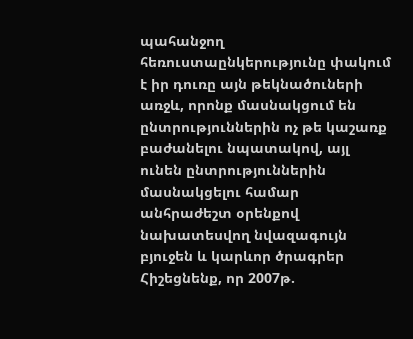պահանջող հեռուստաընկերությունը փակում է իր դուռը այն թեկնածուների առջև, որոնք մասնակցում են ընտրություններին ոչ թե կաշառք բաժանելու նպատակով, այլ ունեն ընտրություններին մասնակցելու համար անհրաժեշտ օրենքով նախատեսվող նվազագույն բյուջեն և կարևոր ծրագրեր
Հիշեցնենք, որ 2007թ.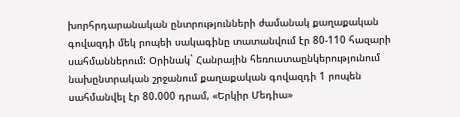խորհրդարանական ընտրությունների ժամանակ քաղաքական գովազդի մեկ րոպեի սակագինը տատանվում էր 80-110 հազարի սահմաններում: Օրինակ` Հանրային հեռուստաընկերությունում նախընտրական շրջանում քաղաքական գովազդի 1 րոպեն սահմանվել էր 80.000 դրամ, «Երկիր Մեդիա»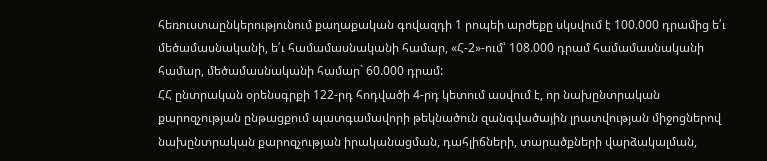հեռուստաընկերությունում քաղաքական գովազդի 1 րոպեի արժեքը սկսվում է 100.000 դրամից ե՛ւ մեծամասնականի, ե՛ւ համամասնականի համար, «Հ-2»-ում՝ 108.000 դրամ համամասնականի համար, մեծամասնականի համար` 60.000 դրամ:
ՀՀ ընտրական օրենսգրքի 122-րդ հոդվածի 4-րդ կետում ասվում է, որ նախընտրական քարոզչության ընթացքում պատգամավորի թեկնածուն զանգվածային լրատվության միջոցներով նախընտրական քարոզչության իրականացման, դահլիճների, տարածքների վարձակալման,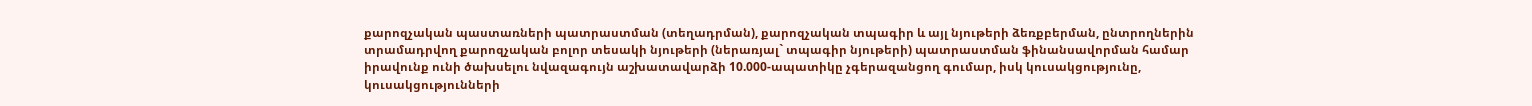քարոզչական պաստառների պատրաստման (տեղադրման), քարոզչական տպագիր և այլ նյութերի ձեռքբերման, ընտրողներին տրամադրվող քարոզչական բոլոր տեսակի նյութերի (ներառյալ` տպագիր նյութերի) պատրաստման ֆինանսավորման համար իրավունք ունի ծախսելու նվազագույն աշխատավարձի 10.000-ապատիկը չգերազանցող գումար, իսկ կուսակցությունը, կուսակցությունների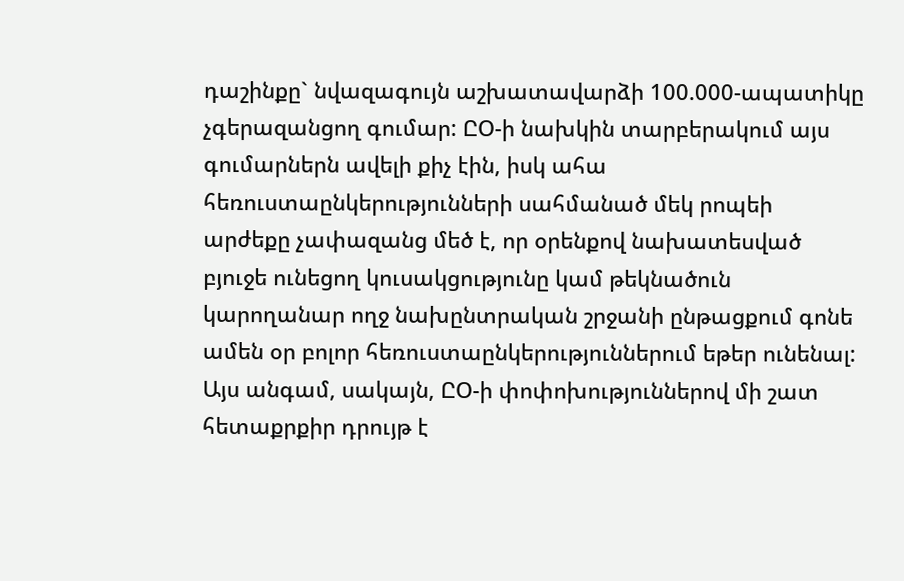դաշինքը` նվազագույն աշխատավարձի 100.000-ապատիկը չգերազանցող գումար: ԸՕ-ի նախկին տարբերակում այս գումարներն ավելի քիչ էին, իսկ ահա հեռուստաընկերությունների սահմանած մեկ րոպեի արժեքը չափազանց մեծ է, որ օրենքով նախատեսված բյուջե ունեցող կուսակցությունը կամ թեկնածուն կարողանար ողջ նախընտրական շրջանի ընթացքում գոնե ամեն օր բոլոր հեռուստաընկերություններում եթեր ունենալ:
Այս անգամ, սակայն, ԸՕ-ի փոփոխություններով մի շատ հետաքրքիր դրույթ է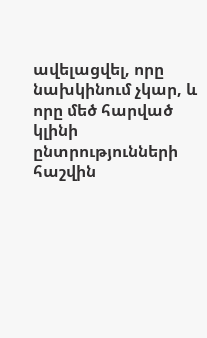ավելացվել, որը նախկինում չկար, և որը մեծ հարված կլինի ընտրությունների հաշվին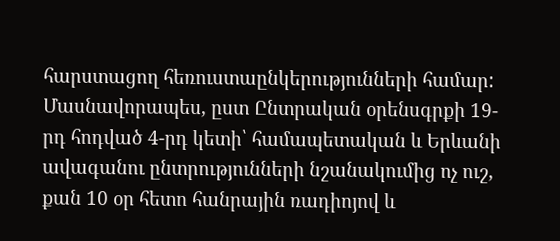հարստացող հեռուստաընկերությունների համար: Մասնավորապես, ըստ Ընտրական օրենսգրքի 19-րդ հոդված 4-րդ կետի՝ համապետական և Երևանի ավագանու ընտրությունների նշանակումից ոչ ուշ, քան 10 օր հետո հանրային ռադիոյով և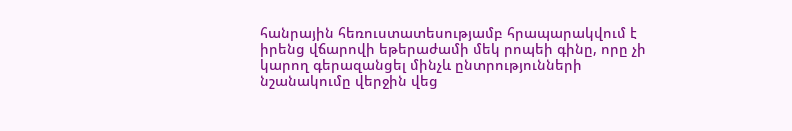հանրային հեռուստատեսությամբ հրապարակվում է իրենց վճարովի եթերաժամի մեկ րոպեի գինը, որը չի կարող գերազանցել մինչև ընտրությունների նշանակումը վերջին վեց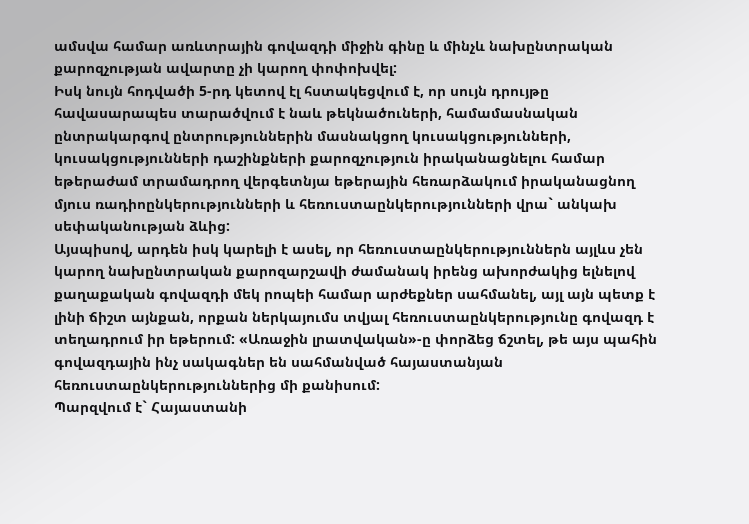ամսվա համար առևտրային գովազդի միջին գինը և մինչև նախընտրական քարոզչության ավարտը չի կարող փոփոխվել:
Իսկ նույն հոդվածի 5-րդ կետով էլ հստակեցվում է, որ սույն դրույթը հավասարապես տարածվում է նաև թեկնածուների, համամասնական ընտրակարգով ընտրություններին մասնակցող կուսակցությունների, կուսակցությունների դաշինքների քարոզչություն իրականացնելու համար եթերաժամ տրամադրող վերգետնյա եթերային հեռարձակում իրականացնող մյուս ռադիոընկերությունների և հեռուստաընկերությունների վրա` անկախ սեփականության ձևից:
Այսպիսով, արդեն իսկ կարելի է ասել, որ հեռուստաընկերություններն այլևս չեն կարող նախընտրական քարոզարշավի ժամանակ իրենց ախորժակից ելնելով քաղաքական գովազդի մեկ րոպեի համար արժեքներ սահմանել, այլ այն պետք է լինի ճիշտ այնքան, որքան ներկայումս տվյալ հեռուստաընկերությունը գովազդ է տեղադրում իր եթերում: «Առաջին լրատվական»-ը փորձեց ճշտել, թե այս պահին գովազդային ինչ սակագներ են սահմանված հայաստանյան հեռուստաընկերություններից մի քանիսում:
Պարզվում է` Հայաստանի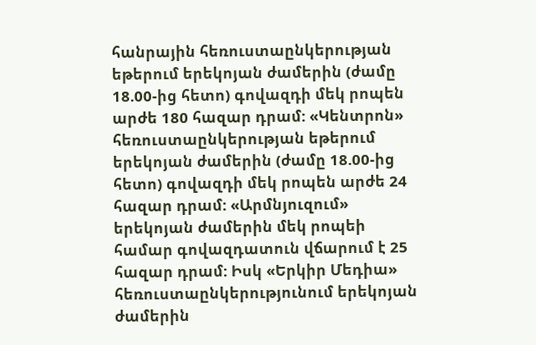հանրային հեռուստաընկերության եթերում երեկոյան ժամերին (ժամը 18.00-ից հետո) գովազդի մեկ րոպեն արժե 180 հազար դրամ: «Կենտրոն» հեռուստաընկերության եթերում երեկոյան ժամերին (ժամը 18.00-ից հետո) գովազդի մեկ րոպեն արժե 24 հազար դրամ: «Արմնյուզում» երեկոյան ժամերին մեկ րոպեի համար գովազդատուն վճարում է 25 հազար դրամ: Իսկ «Երկիր Մեդիա» հեռուստաընկերությունում երեկոյան ժամերին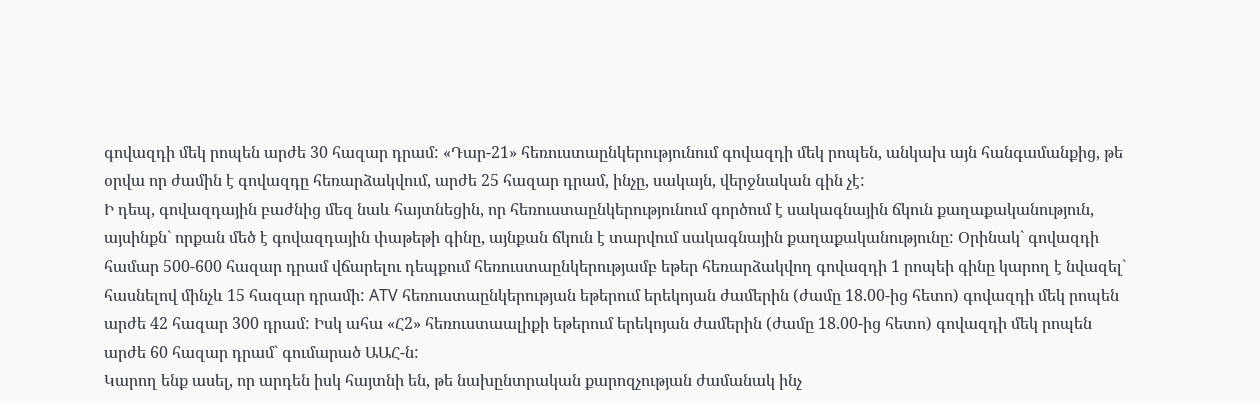գովազդի մեկ րոպեն արժե 30 հազար դրամ: «Դար-21» հեռուստաընկերությունում գովազդի մեկ րոպեն, անկախ այն հանգամանքից, թե օրվա որ ժամին է գովազդը հեռարձակվում, արժե 25 հազար դրամ, ինչը, սակայն, վերջնական գին չէ:
Ի դեպ, գովազդային բաժնից մեզ նաև հայտնեցին, որ հեռուստաընկերությունում գործում է սակագնային ճկուն քաղաքականություն, այսինքն` որքան մեծ է գովազդային փաթեթի գինը, այնքան ճկուն է տարվում սակագնային քաղաքականությունը: Օրինակ` գովազդի համար 500-600 հազար դրամ վճարելու դեպքում հեռուստաընկերությամբ եթեր հեռարձակվող գովազդի 1 րոպեի գինը կարող է նվազել` հասնելով մինչև 15 հազար դրամի: ATV հեռուստաընկերության եթերում երեկոյան ժամերին (ժամը 18.00-ից հետո) գովազդի մեկ րոպեն արժե 42 հազար 300 դրամ: Իսկ ահա «Հ2» հեռուստաալիքի եթերում երեկոյան ժամերին (ժամը 18.00-ից հետո) գովազդի մեկ րոպեն արժե 60 հազար դրամ` գումարած ԱԱՀ-ն:
Կարող ենք ասել, որ արդեն իսկ հայտնի են, թե նախընտրական քարոզչության ժամանակ ինչ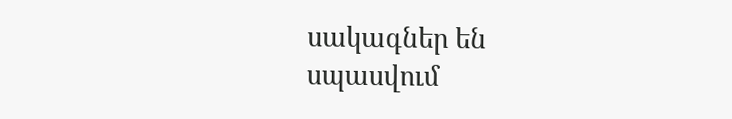սակագներ են սպասվում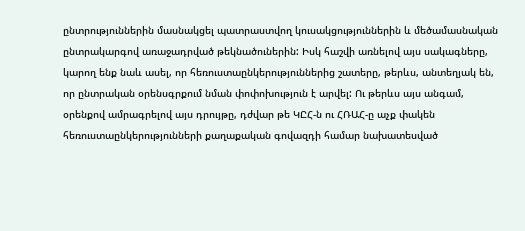ընտրություններին մասնակցել պատրաստվող կուսակցություններին և մեծամասնական ընտրակարգով առաջադրված թեկնածուներին: Իսկ հաշվի առնելով այս սակագները, կարող ենք նաև ասել, որ հեռուստաընկերություններից շատերը, թերևս, անտեղյակ են, որ ընտրական օրենսգրքում նման փոփոխություն է արվել: Ու թերևս այս անգամ, օրենքով ամրագրելով այս դրույթը, դժվար թե ԿԸՀ-ն ու ՀՌԱՀ-ը աչք փակեն հեռուստաընկերությունների քաղաքական գովազդի համար նախատեսված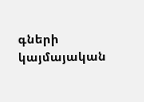գների կայմայական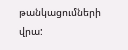թանկացումների վրա: